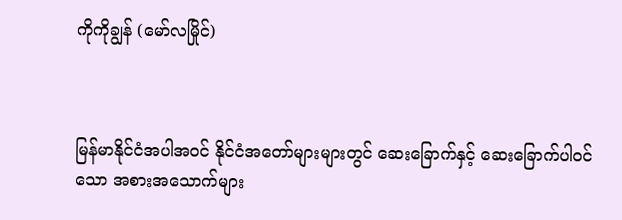ကိုကိုချွန် (မော်လမြိုင်)



မြန်မာနိုင်ငံအပါအဝင် နိုင်ငံအတော်များများတွင် ဆေးခြောက်နှင့် ဆေးခြောက်ပါဝင်သော အစားအသောက်များ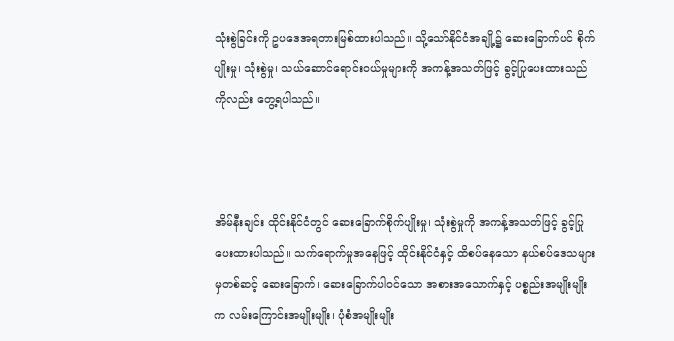သုံးစွဲခြင်းကို ဥပဒေအရတားမြစ်ထားပါသည်။ သို့သော်နိုင်ငံအချို့၌ ဆေးခြောက်ပင် စိုက်ပျိုးမှု၊ သုံးစွဲမှု၊ သယ်ဆောင်ရောင်းဝယ်မှုများကို အကန့်အသတ်ဖြင့် ခွင့်ပြုပေးထားသည်ကိုလည်း တွေ့ရပါသည်။



အိမ်နီးချင်း ထိုင်းနိုင်ငံတွင် ဆေးခြောက်စိုက်ပျိုးမှု၊ သုံးစွဲမှုကို အကန့်အသတ်ဖြင့် ခွင့်ပြုပေးထားပါသည်။ သက်ရောက်မှုအနေဖြင့် ထိုင်းနိုင်ငံနှင့် ထိစပ်နေသော နယ်စပ်ဒေသများမှတစ်ဆင့် ဆေးခြောက်၊ ဆေးခြောက်ပါဝင်သော အစားအသောက်နှင့် ပစ္စည်းအမျိုးမျိုးက လမ်းကြောင်းအမျိုးမျိုး၊ ပုံစံအမျိုးမျိုး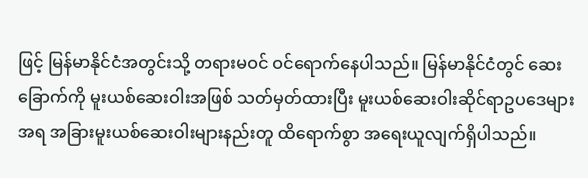ဖြင့် မြန်မာနိုင်ငံအတွင်းသို့ တရားမဝင် ဝင်ရောက်နေပါသည်။ မြန်မာနိုင်ငံတွင် ဆေးခြောက်ကို မူးယစ်ဆေးဝါးအဖြစ် သတ်မှတ်ထားပြီး မူးယစ်ဆေးဝါးဆိုင်ရာဥပဒေများအရ အခြားမူးယစ်ဆေးဝါးများနည်းတူ ထိရောက်စွာ အရေးယူလျက်ရှိပါသည်။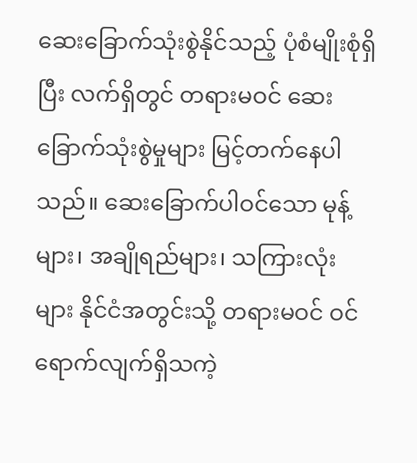ဆေးခြောက်သုံးစွဲနိုင်သည့် ပုံစံမျိုးစုံရှိပြီး လက်ရှိတွင် တရားမဝင် ဆေးခြောက်သုံးစွဲမှုများ မြင့်တက်နေပါသည်။ ဆေးခြောက်ပါဝင်သော မုန့်များ၊ အချိုရည်များ၊ သကြားလုံးများ နိုင်ငံအတွင်းသို့ တရားမဝင် ဝင်ရောက်လျက်ရှိသကဲ့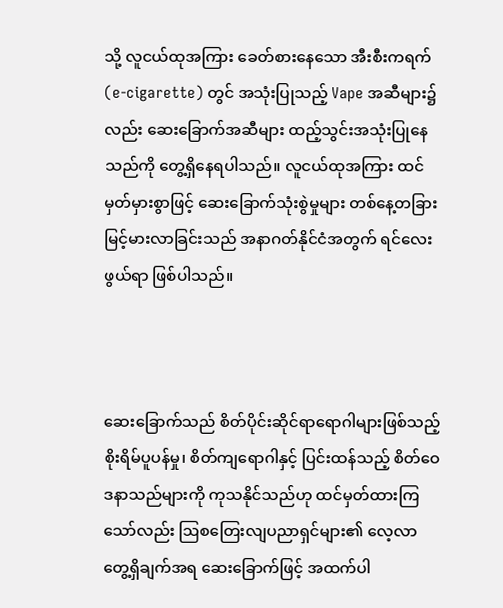သို့ လူငယ်ထုအကြား ခေတ်စားနေသော အီးစီးကရက် (e-cigarette) တွင် အသုံးပြုသည့် Vape အဆီများ၌လည်း ဆေးခြောက်အဆီများ ထည့်သွင်းအသုံးပြုနေသည်ကို တွေ့ရှိနေရပါသည်။ လူငယ်ထုအကြား ထင်မှတ်မှားစွာဖြင့် ဆေးခြောက်သုံးစွဲမှုများ တစ်နေ့တခြား မြင့်မားလာခြင်းသည် အနာဂတ်နိုင်ငံအတွက် ရင်လေးဖွယ်ရာ ဖြစ်ပါသည်။



ဆေးခြောက်သည် စိတ်ပိုင်းဆိုင်ရာရောဂါများဖြစ်သည့် စိုးရိမ်ပူပန်မှု၊ စိတ်ကျရောဂါနှင့် ပြင်းထန်သည့် စိတ်ဝေဒနာသည်များကို ကုသနိုင်သည်ဟု ထင်မှတ်ထားကြသော်လည်း ဩစတြေးလျပညာရှင်များ၏ လေ့လာတွေ့ရှိချက်အရ ဆေးခြောက်ဖြင့် အထက်ပါ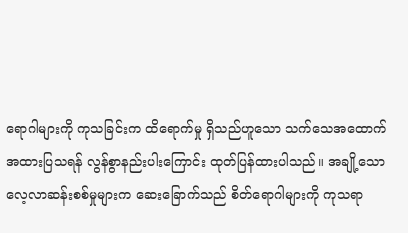ရောဂါများကို ကုသခြင်းက ထိရောက်မှု ရှိသည်ဟူသော သက်သေအထောက်အထားပြသရန် လွန်စွာနည်းပါးကြောင်း ထုတ်ပြန်ထားပါသည်။ အချို့သော လေ့လာဆန်းစစ်မှုများက ဆေးခြောက်သည် စိတ်ရောဂါများကို ကုသရာ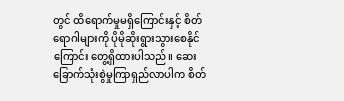တွင် ထိရောက်မှုမရှိကြောင်းနှင့် စိတ်ရောဂါများကို ပိုမိုဆိုးရွားသွားစေနိုင်ကြောင်း တွေ့ရှိထားပါသည်။ ဆေးခြောက်သုံးစွဲမှုကြာရှည်လာပါက စိတ်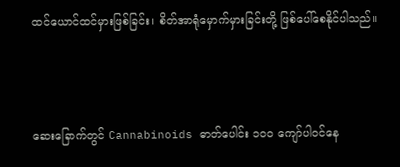ထင်ယောင်ထင်မှားဖြစ်ခြင်း၊ စိတ်အာရုံမှောက်မှားခြင်းတို့ ဖြစ်ပေါ်စေနိုင်ပါသည်။



ဆေးခြောက်တွင် Cannabinoids ဓာတ်ပေါင်း ၁၀၀ ကျော်ပါဝင်နေ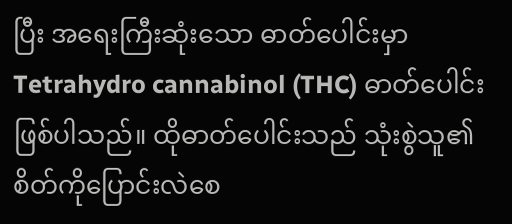ပြီး အရေးကြီးဆုံးသော ဓာတ်ပေါင်းမှာ Tetrahydro cannabinol (THC) ဓာတ်ပေါင်းဖြစ်ပါသည်။ ထိုဓာတ်ပေါင်းသည် သုံးစွဲသူ၏ စိတ်ကိုပြောင်းလဲစေ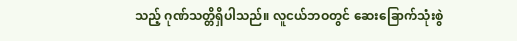သည့် ဂုဏ်သတ္တိရှိပါသည်။ လူငယ်ဘဝတွင် ဆေးခြောက်သုံးစွဲ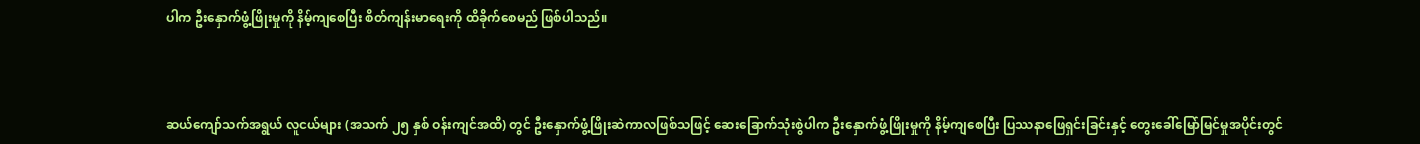ပါက ဦးနှောက်ဖွံ့ဖြိုးမှုကို နိမ့်ကျစေပြီး စိတ်ကျန်းမာရေးကို ထိခိုက်စေမည် ဖြစ်ပါသည်။



ဆယ်ကျော်သက်အရွယ် လူငယ်များ (အသက် ၂၅ နှစ် ဝန်းကျင်အထိ) တွင် ဦးနှောက်ဖွံ့ဖြိုးဆဲကာလဖြစ်သဖြင့် ဆေးခြောက်သုံးစွဲပါက ဦးနှောက်ဖွံ့ဖြိုးမှုကို နိမ့်ကျစေပြီး ပြဿနာဖြေရှင်းခြင်းနှင့် တွေးခေါ်မြော်မြင်မှုအပိုင်းတွင်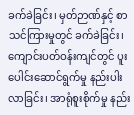ခက်ခဲခြင်း၊ မှတ်ဉာဏ်နှင့် စာသင်ကြားမှုတွင် ခက်ခဲခြင်း၊ ကျောင်းပတ်ဝန်းကျင်တွင် ပူးပေါင်းဆောင်ရွက်မှု နည်းပါးလာခြင်း၊ အာရုံစူးစိုက်မှု နည်း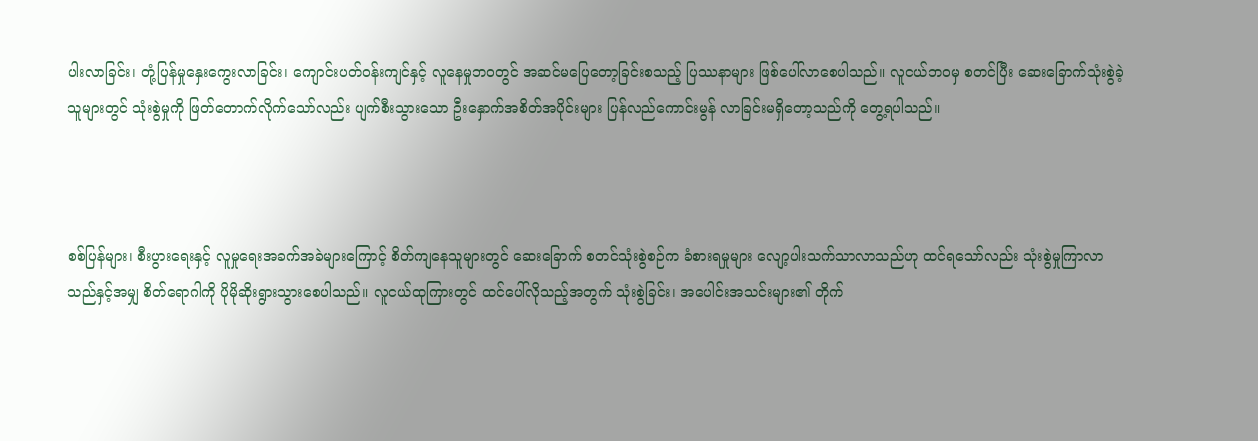ပါးလာခြင်း၊ တုံ့ပြန်မှုနှေးကွေးလာခြင်း၊ ကျောင်းပတ်ဝန်းကျင်နှင့် လူနေမှုဘဝတွင် အဆင်မပြေတော့ခြင်းစသည့် ပြဿနာများ ဖြစ်ပေါ်လာစေပါသည်။ လူငယ်ဘဝမှ စတင်ပြီး ဆေးခြောက်သုံးစွဲခဲ့သူများတွင် သုံးစွဲမှုကို ဖြတ်တောက်လိုက်သော်လည်း ပျက်စီးသွားသော ဦးနှောက်အစိတ်အပိုင်းများ ပြန်လည်ကောင်းမွန် လာခြင်းမရှိတော့သည်ကို တွေ့ရပါသည်။



စစ်ပြန်များ၊ စီးပွားရေးနှင့် လူမှုရေးအခက်အခဲများကြောင့် စိတ်ကျနေသူများတွင် ဆေးခြောက် စတင်သုံးစွဲစဉ်က ခံစားရမှုများ လျော့ပါးသက်သာလာသည်ဟု ထင်ရသော်လည်း သုံးစွဲမှုကြာလာသည်နှင့်အမျှ စိတ်ရောဂါကို ပိုမိုဆိုးရွားသွားစေပါသည်။ လူငယ်ထုကြားတွင် ထင်ပေါ်လိုသည့်အတွက် သုံးစွဲခြင်း၊ အပေါင်းအသင်းများ၏ တိုက်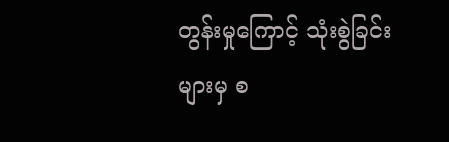တွန်းမှုကြောင့် သုံးစွဲခြင်းများမှ စ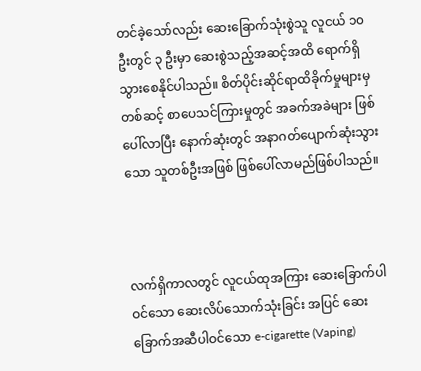တင်ခဲ့သော်လည်း ဆေးခြောက်သုံးစွဲသူ လူငယ် ၁၀ ဦးတွင် ၃ ဦးမှာ ဆေးစွဲသည့်အဆင့်အထိ ရောက်ရှိသွားစေနိုင်ပါသည်။ စိတ်ပိုင်းဆိုင်ရာထိခိုက်မှုများမှတစ်ဆင့် စာပေသင်ကြားမှုတွင် အခက်အခဲများ ဖြစ်ပေါ်လာပြီး နောက်ဆုံးတွင် အနာဂတ်ပျောက်ဆုံးသွားသော သူတစ်ဦးအဖြစ် ဖြစ်ပေါ်လာမည်ဖြစ်ပါသည်။



လက်ရှိကာလတွင် လူငယ်ထုအကြား ဆေးခြောက်ပါဝင်သော ဆေးလိပ်သောက်သုံးခြင်း အပြင် ဆေးခြောက်အဆီပါဝင်သော e-cigarette (Vaping)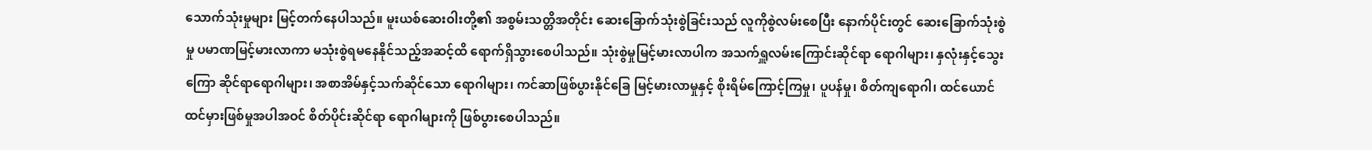သောက်သုံးမှုများ မြင့်တက်နေပါသည်။ မူးယစ်ဆေးဝါးတို့၏ အစွမ်းသတ္တိအတိုင်း ဆေးခြောက်သုံးစွဲခြင်းသည် လူကိုစွဲလမ်းစေပြီး နောက်ပိုင်းတွင် ဆေးခြောက်သုံးစွဲမှု ပမာဏမြင့်မားလာကာ မသုံးစွဲရမနေနိုင်သည့်အဆင့်ထိ ရောက်ရှိသွားစေပါသည်။ သုံးစွဲမှုမြင့်မားလာပါက အသက်ရှူလမ်းကြောင်းဆိုင်ရာ ရောဂါများ၊ နှလုံးနှင့်သွေးကြော ဆိုင်ရာရောဂါများ၊ အစာအိမ်နှင့်သက်ဆိုင်သော ရောဂါများ၊ ကင်ဆာဖြစ်ပွားနိုင်ခြေ မြင့်မားလာမှုနှင့် စိုးရိမ်ကြောင့်ကြမှု၊ ပူပန်မှု၊ စိတ်ကျရောဂါ၊ ထင်ယောင်ထင်မှားဖြစ်မှုအပါအဝင် စိတ်ပိုင်းဆိုင်ရာ ရောဂါများကို ဖြစ်ပွားစေပါသည်။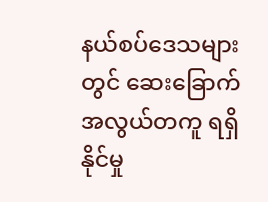နယ်စပ်ဒေသများတွင် ဆေးခြောက်အလွယ်တကူ ရရှိနိုင်မှု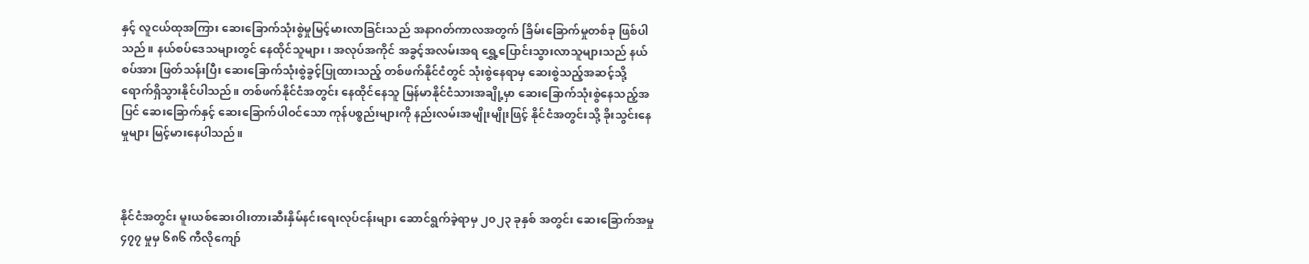နှင့် လူငယ်ထုအကြား ဆေးခြောက်သုံးစွဲမှုမြင့်မားလာခြင်းသည် အနာဂတ်ကာလအတွက် ခြိမ်းခြောက်မှုတစ်ခု ဖြစ်ပါသည်။ နယ်စပ်ဒေသများတွင် နေထိုင်သူများ၊ အလုပ်အကိုင် အခွင့်အလမ်းအရ ရွှေ့ပြောင်းသွားလာသူများသည် နယ်စပ်အား ဖြတ်သန်းပြီး ဆေးခြောက်သုံးစွဲခွင့်ပြုထားသည့် တစ်ဖက်နိုင်ငံတွင် သုံးစွဲနေရာမှ ဆေးစွဲသည့်အဆင့်သို့ ရောက်ရှိသွားနိုင်ပါသည်။ တစ်ဖက်နိုင်ငံအတွင်း နေထိုင်နေသူ မြန်မာနိုင်ငံသားအချို့မှာ ဆေးခြောက်သုံးစွဲနေသည့်အပြင် ဆေးခြောက်နှင့် ဆေးခြောက်ပါဝင်သော ကုန်ပစ္စည်းများကို နည်းလမ်းအမျိုးမျိုးဖြင့် နိုင်ငံအတွင်းသို့ ခိုးသွင်းနေမှုများ မြင့်မားနေပါသည်။



နိုင်ငံအတွင်း မူးယစ်ဆေးဝါးတားဆီးနှိမ်နင်းရေးလုပ်ငန်းများ ဆောင်ရွက်ခဲ့ရာမှ ၂၀၂၃ ခုနှစ် အတွင်း ဆေးခြောက်အမှု ၄၇၇ မှုမှ ၆၈၆ ကီလိုကျော်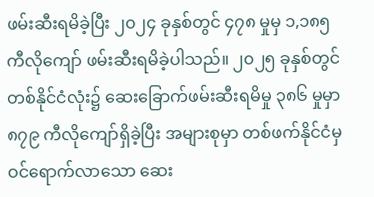ဖမ်းဆီးရမိခဲ့ပြီး ၂၀၂၄ ခုနှစ်တွင် ၄၇၈ မှုမှ ၁,၁၈၅ ကီလိုကျော် ဖမ်းဆီးရမိခဲ့ပါသည်။ ၂၀၂၅ ခုနှစ်တွင် တစ်နိုင်ငံလုံး၌ ဆေးခြောက်ဖမ်းဆီးရမိမှု ၃၈၆ မှုမှာ ၈၇၉ ကီလိုကျော်ရှိခဲ့ပြီး အများစုမှာ တစ်ဖက်နိုင်ငံမှ ဝင်ရောက်လာသော ဆေး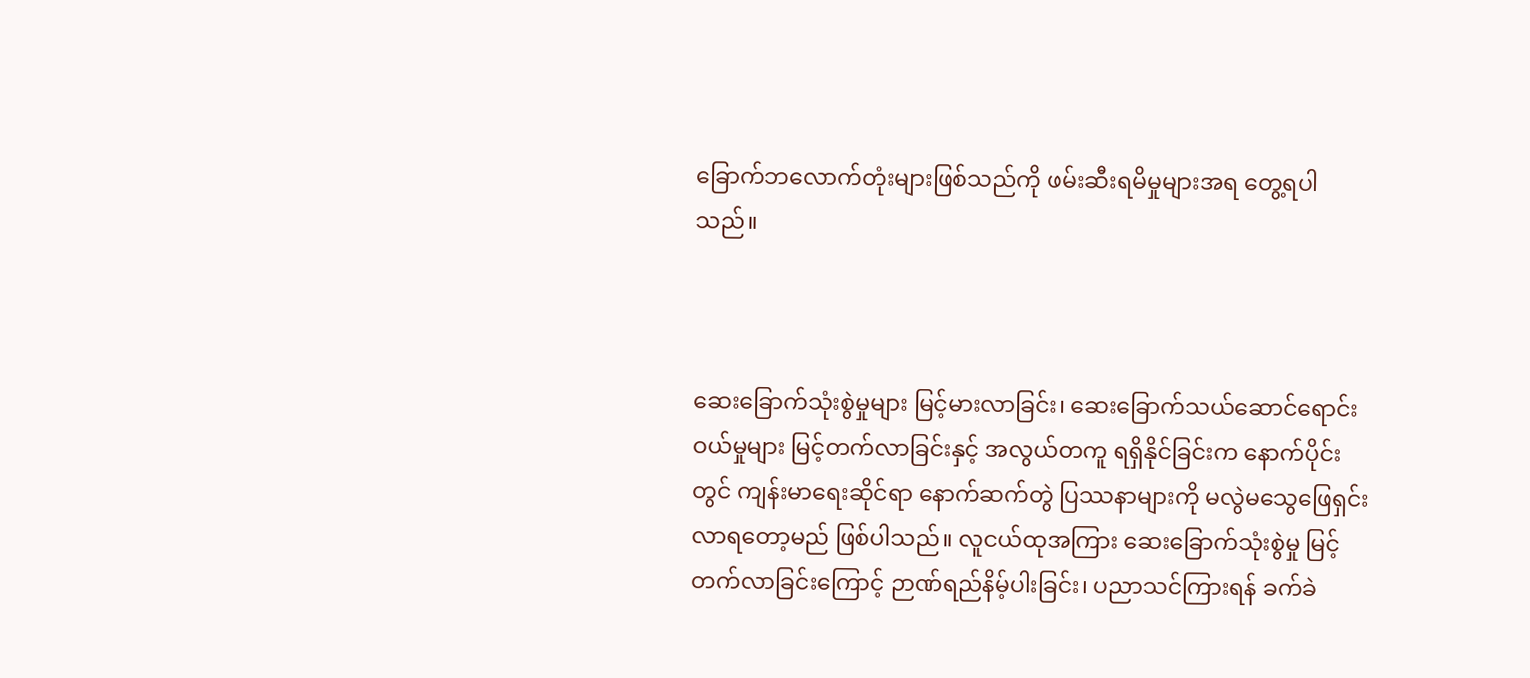ခြောက်ဘလောက်တုံးများဖြစ်သည်ကို ဖမ်းဆီးရမိမှုများအရ တွေ့ရပါသည်။



ဆေးခြောက်သုံးစွဲမှုများ မြင့်မားလာခြင်း၊ ဆေးခြောက်သယ်ဆောင်ရောင်းဝယ်မှုများ မြင့်တက်လာခြင်းနှင့် အလွယ်တကူ ရရှိနိုင်ခြင်းက နောက်ပိုင်းတွင် ကျန်းမာရေးဆိုင်ရာ နောက်ဆက်တွဲ ပြဿနာများကို မလွဲမသွေဖြေရှင်းလာရတော့မည် ဖြစ်ပါသည်။ လူငယ်ထုအကြား ဆေးခြောက်သုံးစွဲမှု မြင့်တက်လာခြင်းကြောင့် ဉာဏ်ရည်နိမ့်ပါးခြင်း၊ ပညာသင်ကြားရန် ခက်ခဲ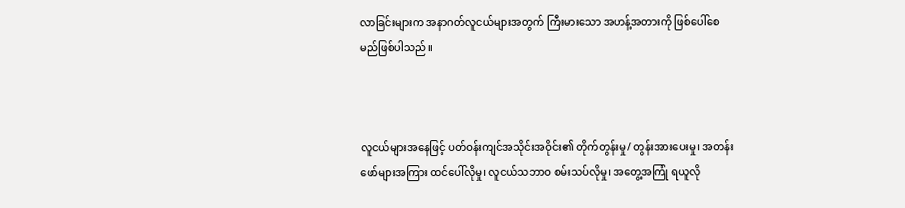လာခြင်းများက အနာဂတ်လူငယ်များအတွက် ကြီးမားသော အဟန့်အတားကို ဖြစ်ပေါ်စေမည်ဖြစ်ပါသည်။



လူငယ်များအနေဖြင့် ပတ်ဝန်းကျင်အသိုင်းအဝိုင်း၏ တိုက်တွန်းမှု/ တွန်းအားပေးမှု၊ အတန်းဖော်များအကြား ထင်ပေါ်လိုမှု၊ လူငယ်သဘာဝ စမ်းသပ်လိုမှု၊ အတွေ့အကြုံ ရယူလို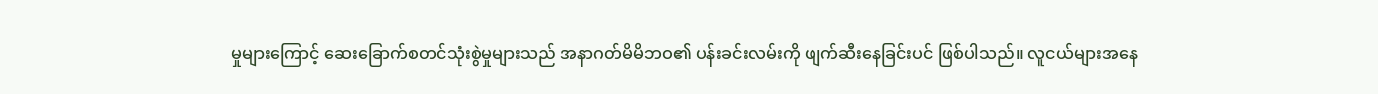မှုများကြောင့် ဆေးခြောက်စတင်သုံးစွဲမှုများသည် အနာဂတ်မိမိဘဝ၏ ပန်းခင်းလမ်းကို ဖျက်ဆီးနေခြင်းပင် ဖြစ်ပါသည်။ လူငယ်များအနေ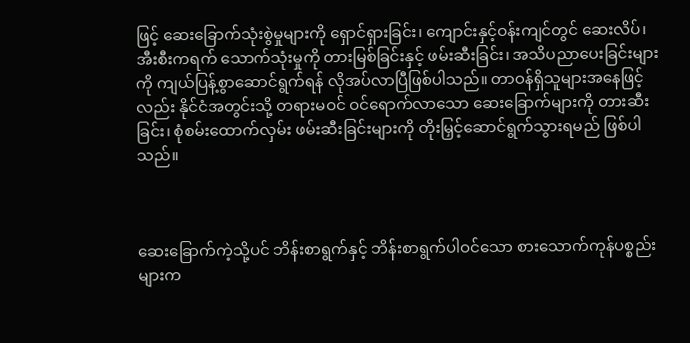ဖြင့် ဆေးခြောက်သုံးစွဲမှုများကို ရှောင်ရှားခြင်း၊ ကျောင်းနှင့်ဝန်းကျင်တွင် ဆေးလိပ်၊ အီးစီးကရက် သောက်သုံးမှုကို တားမြစ်ခြင်းနှင့် ဖမ်းဆီးခြင်း၊ အသိပညာပေးခြင်းများကို ကျယ်ပြန့်စွာဆောင်ရွက်ရန် လိုအပ်လာပြီဖြစ်ပါသည်။ တာဝန်ရှိသူများအနေဖြင့်လည်း နိုင်ငံအတွင်းသို့ တရားမဝင် ဝင်ရောက်လာသော ဆေးခြောက်များကို တားဆီးခြင်း၊ စုံစမ်းထောက်လှမ်း ဖမ်းဆီးခြင်းများကို တိုးမြှင့်ဆောင်ရွက်သွားရမည် ဖြစ်ပါသည်။



ဆေးခြောက်ကဲ့သို့ပင် ဘိန်းစာရွက်နှင့် ဘိန်းစာရွက်ပါဝင်သော စားသောက်ကုန်ပစ္စည်းများက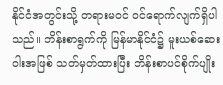နိုင်ငံအတွင်းသို့ တရားမဝင် ဝင်ရောက်လျက်ရှိပါသည်။ ဘိန်းစာရွက်ကို မြန်မာနိုင်ငံ၌ မူးယစ်ဆေးဝါးအဖြစ် သတ်မှတ်ထားပြီး ဘိန်းစာပင်စိုက်ပျိုး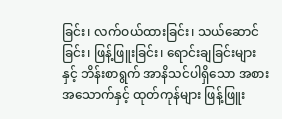ခြင်း၊ လက်ဝယ်ထားခြင်း၊ သယ်ဆောင်ခြင်း၊ ဖြန့်ဖြူးခြင်း၊ ရောင်းချခြင်းများနှင့် ဘိန်းစာရွက် အာနိသင်ပါရှိသော အစားအသောက်နှင့် ထုတ်ကုန်များ ဖြန့်ဖြူး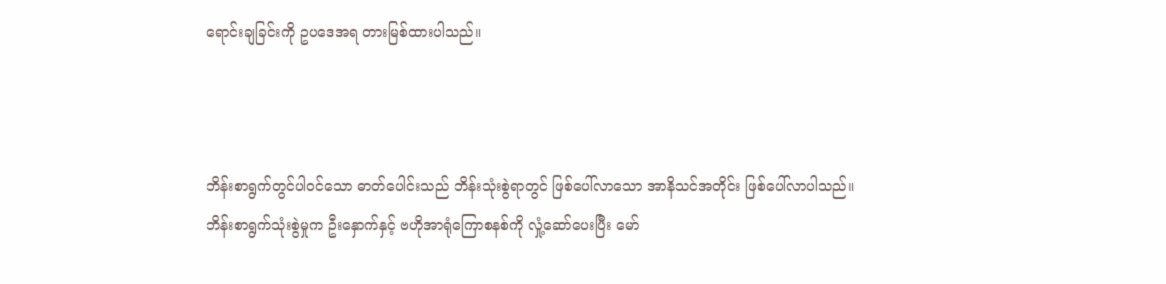ရောင်းချခြင်းကို ဥပဒေအရ တားမြစ်ထားပါသည်။



ဘိန်းစာရွက်တွင်ပါဝင်သော ဓာတ်ပေါင်းသည် ဘိန်းသုံးစွဲရာတွင် ဖြစ်ပေါ်လာသော အာနိသင်အတိုင်း ဖြစ်ပေါ်လာပါသည်။ ဘိန်းစာရွက်သုံးစွဲမှုက ဦးနှောက်နှင့် ဗဟိုအာရုံကြောစနစ်ကို လှုံ့ဆော်ပေးပြီး မော်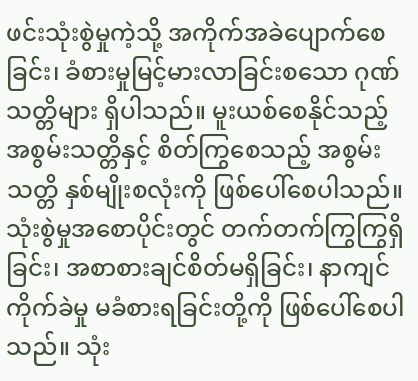ဖင်းသုံးစွဲမှုကဲ့သို့ အကိုက်အခဲပျောက်စေခြင်း၊ ခံစားမှုမြင့်မားလာခြင်းစသော ဂုဏ်သတ္တိများ ရှိပါသည်။ မူးယစ်စေနိုင်သည့် အစွမ်းသတ္တိနှင့် စိတ်ကြွစေသည့် အစွမ်းသတ္တိ နှစ်မျိုးစလုံးကို ဖြစ်ပေါ်စေပါသည်။ သုံးစွဲမှုအစောပိုင်းတွင် တက်တက်ကြွကြွရှိခြင်း၊ အစာစားချင်စိတ်မရှိခြင်း၊ နာကျင်ကိုက်ခဲမှု မခံစားရခြင်းတို့ကို ဖြစ်ပေါ်စေပါသည်။ သုံး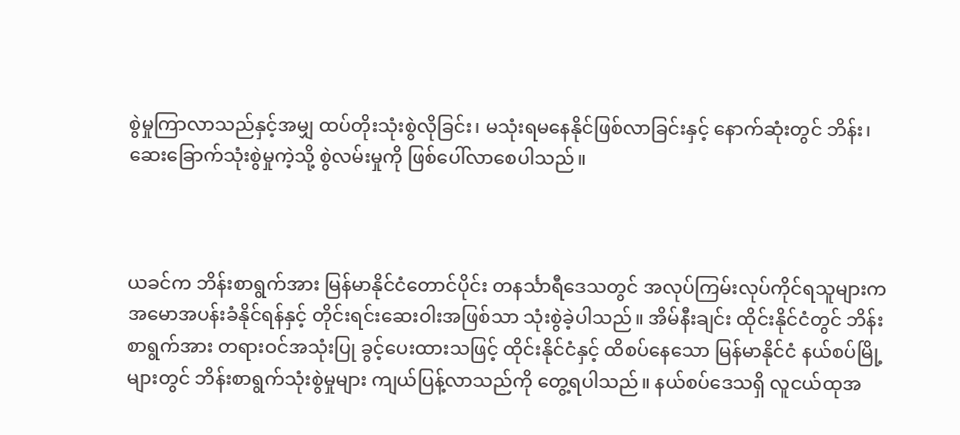စွဲမှုကြာလာသည်နှင့်အမျှ ထပ်တိုးသုံးစွဲလိုခြင်း၊ မသုံးရမနေနိုင်ဖြစ်လာခြင်းနှင့် နောက်ဆုံးတွင် ဘိန်း၊ ဆေးခြောက်သုံးစွဲမှုကဲ့သို့ စွဲလမ်းမှုကို ဖြစ်ပေါ်လာစေပါသည်။



ယခင်က ဘိန်းစာရွက်အား မြန်မာနိုင်ငံတောင်ပိုင်း တနင်္သာရီဒေသတွင် အလုပ်ကြမ်းလုပ်ကိုင်ရသူများက အမောအပန်းခံနိုင်ရန်နှင့် တိုင်းရင်းဆေးဝါးအဖြစ်သာ သုံးစွဲခဲ့ပါသည်။ အိမ်နီးချင်း ထိုင်းနိုင်ငံတွင် ဘိန်းစာရွက်အား တရားဝင်အသုံးပြု ခွင့်ပေးထားသဖြင့် ထိုင်းနိုင်ငံနှင့် ထိစပ်နေသော မြန်မာနိုင်ငံ နယ်စပ်မြို့များတွင် ဘိန်းစာရွက်သုံးစွဲမှုများ ကျယ်ပြန့်လာသည်ကို တွေ့ရပါသည်။ နယ်စပ်ဒေသရှိ လူငယ်ထုအ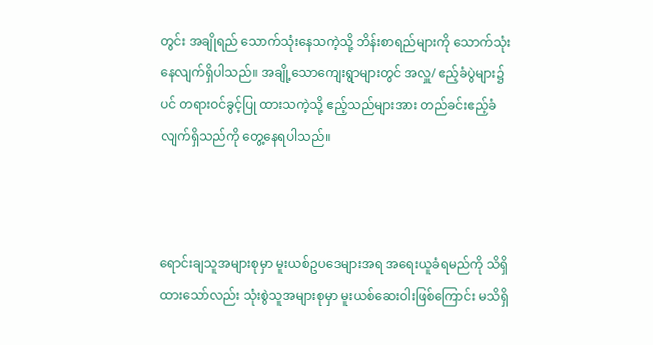တွင်း အချိုရည် သောက်သုံးနေသကဲ့သို့ ဘိန်းစာရည်များကို သောက်သုံးနေလျက်ရှိပါသည်။ အချို့သောကျေးရွာများတွင် အလှူ/ ဧည့်ခံပွဲများ၌ပင် တရားဝင်ခွင့်ပြု ထားသကဲ့သို့ ဧည့်သည်များအား တည်ခင်းဧည့်ခံလျက်ရှိသည်ကို တွေ့နေရပါသည်။



ရောင်းချသူအများစုမှာ မူးယစ်ဥပဒေများအရ အရေးယူခံရမည်ကို သိရှိထားသော်လည်း သုံးစွဲသူအများစုမှာ မူးယစ်ဆေးဝါးဖြစ်ကြောင်း မသိရှိ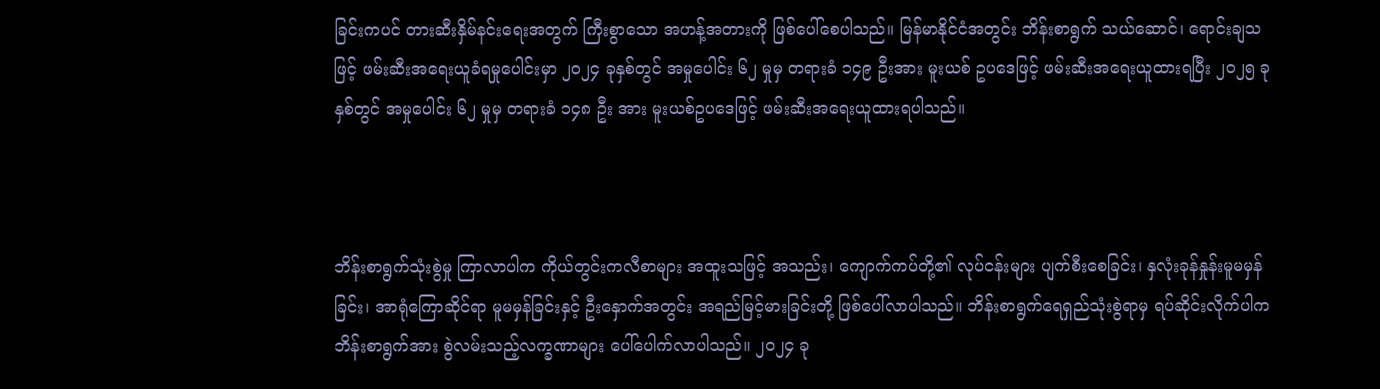ခြင်းကပင် တားဆီးနှိမ်နင်းရေးအတွက် ကြီးစွာသော အဟန့်အတားကို ဖြစ်ပေါ်စေပါသည်။ မြန်မာနိုင်ငံအတွင်း ဘိန်းစာရွက် သယ်ဆောင်၊ ရောင်းချသဖြင့် ဖမ်းဆီးအရေးယူခံရမှုပေါင်းမှာ ၂၀၂၄ ခုနှစ်တွင် အမှုပေါင်း ၆၂ မှုမှ တရားခံ ၁၄၉ ဦးအား မူးယစ် ဥပဒေဖြင့် ဖမ်းဆီးအရေးယူထားရပြီး ၂၀၂၅ ခုနှစ်တွင် အမှုပေါင်း ၆၂ မှုမှ တရားခံ ၁၄၈ ဦး အား မူးယစ်ဥပဒေဖြင့် ဖမ်းဆီးအရေးယူထားရပါသည်။



ဘိန်းစာရွက်သုံးစွဲမှု ကြာလာပါက ကိုယ်တွင်းကလီစာများ အထူးသဖြင့် အသည်း၊ ကျောက်ကပ်တို့၏ လုပ်ငန်းများ ပျက်စီးစေခြင်း၊ နှလုံးခုန်နှုန်းမူမမှန်ခြင်း၊ အာရုံကြောဆိုင်ရာ မူမမှန်ခြင်းနှင့် ဦးနှောက်အတွင်း အရည်မြင့်မားခြင်းတို့ ဖြစ်ပေါ်လာပါသည်။ ဘိန်းစာရွက်ရေရှည်သုံးစွဲရာမှ ရပ်ဆိုင်းလိုက်ပါက ဘိန်းစာရွက်အား စွဲလမ်းသည့်လက္ခဏာများ ပေါ်ပေါက်လာပါသည်။ ၂၀၂၄ ခု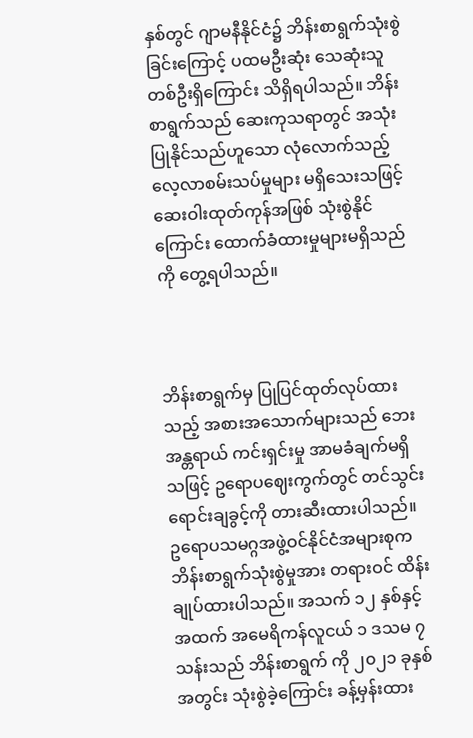နှစ်တွင် ဂျာမနီနိုင်ငံ၌ ဘိန်းစာရွက်သုံးစွဲခြင်းကြောင့် ပထမဦးဆုံး သေဆုံးသူတစ်ဦးရှိကြောင်း သိရှိရပါသည်။ ဘိန်းစာရွက်သည် ဆေးကုသရာတွင် အသုံးပြုနိုင်သည်ဟူသော လုံလောက်သည့် လေ့လာစမ်းသပ်မှုများ မရှိသေးသဖြင့် ဆေးဝါးထုတ်ကုန်အဖြစ် သုံးစွဲနိုင်ကြောင်း ထောက်ခံထားမှုများမရှိသည်ကို တွေ့ရပါသည်။



ဘိန်းစာရွက်မှ ပြုပြင်ထုတ်လုပ်ထားသည့် အစားအသောက်များသည် ဘေးအန္တရာယ် ကင်းရှင်းမှု အာမခံချက်မရှိသဖြင့် ဥရောပဈေးကွက်တွင် တင်သွင်းရောင်းချခွင့်ကို တားဆီးထားပါသည်။ ဥရောပသမဂ္ဂအဖွဲ့ဝင်နိုင်ငံအများစုက ဘိန်းစာရွက်သုံးစွဲမှုအား တရားဝင် ထိန်းချုပ်ထားပါသည်။ အသက် ၁၂ နှစ်နှင့်အထက် အမေရိကန်လူငယ် ၁ ဒသမ ၇ သန်းသည် ဘိန်းစာရွက် ကို ၂၀၂၁ ခုနှစ်အတွင်း သုံးစွဲခဲ့ကြောင်း ခန့်မှန်းထား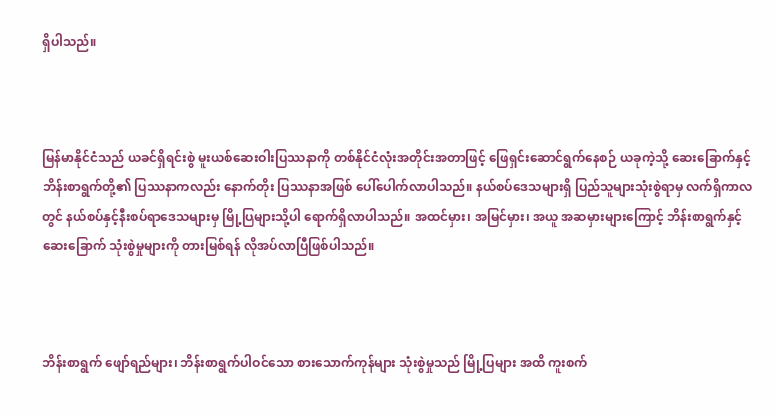ရှိပါသည်။



မြန်မာနိုင်ငံသည် ယခင်ရှိရင်းစွဲ မူးယစ်ဆေးဝါးပြဿနာကို တစ်နိုင်ငံလုံးအတိုင်းအတာဖြင့် ဖြေရှင်းဆောင်ရွက်နေစဉ် ယခုကဲ့သို့ ဆေးခြောက်နှင့် ဘိန်းစာရွက်တို့၏ ပြဿနာကလည်း နောက်တိုး ပြဿနာအဖြစ် ပေါ်ပေါက်လာပါသည်။ နယ်စပ်ဒေသများရှိ ပြည်သူများသုံးစွဲရာမှ လက်ရှိကာလတွင် နယ်စပ်နှင့်နီးစပ်ရာဒေသများမှ မြို့ပြများသို့ပါ ရောက်ရှိလာပါသည်။ အထင်မှား၊ အမြင်မှား၊ အယူ အဆမှားများကြောင့် ဘိန်းစာရွက်နှင့် ဆေးခြောက် သုံးစွဲမှုများကို တားမြစ်ရန် လိုအပ်လာပြီဖြစ်ပါသည်။



ဘိန်းစာရွက် ဖျော်ရည်များ၊ ဘိန်းစာရွက်ပါဝင်သော စားသောက်ကုန်များ သုံးစွဲမှုသည် မြို့ပြများ အထိ ကူးစက်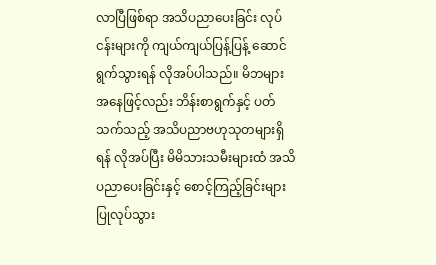လာပြီဖြစ်ရာ အသိပညာပေးခြင်း လုပ်ငန်းများကို ကျယ်ကျယ်ပြန့်ပြန့် ဆောင်ရွက်သွားရန် လိုအပ်ပါသည်။ မိဘများအနေဖြင့်လည်း ဘိန်းစာရွက်နှင့် ပတ်သက်သည့် အသိပညာဗဟုသုတများရှိရန် လိုအပ်ပြီး မိမိသားသမီးများထံ အသိပညာပေးခြင်းနှင့် စောင့်ကြည့်ခြင်းများ ပြုလုပ်သွား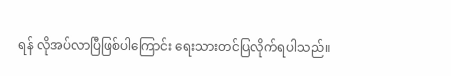ရန် လိုအပ်လာပြီဖြစ်ပါကြောင်း ရေးသားတင်ပြလိုက်ရပါသည်။